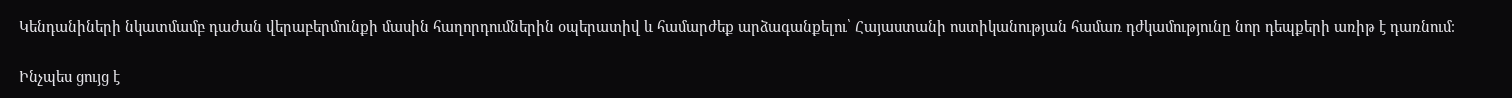Կենդանիների նկատմամբ դաժան վերաբերմունքի մասին հաղորդումներին օպերատիվ և համարժեք արձագանքելու՝ Հայաստանի ոստիկանության համառ դժկամությունը նոր դեպքերի առիթ է դառնում։

Ինչպես ցույց է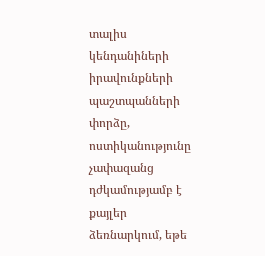տալիս կենդանիների իրավունքների պաշտպանների փորձը, ոստիկանությունը չափազանց դժկամությամբ է քայլեր  ձեռնարկում, եթե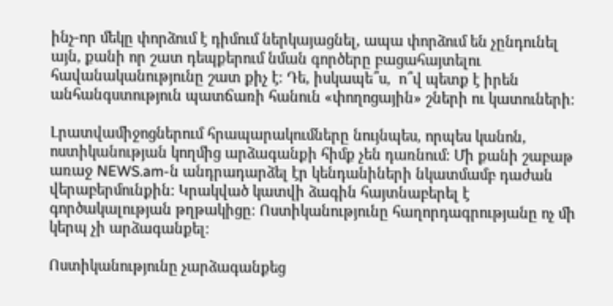ինչ-որ մեկը փորձում է դիմում ներկայացնել, ապա փորձում են չընդունել այն, քանի որ շատ դեպքերում նման գործերը բացահայտելու հավանականությունը շատ քիչ է։ Դե, իսկապե՞ս,  ո՞վ պետք է իրեն անհանգստություն պատճառի հանուն «փողոցային» շների ու կատուների։

Լրատվամիջոցներում հրապարակումները նույնպես, որպես կանոն, ոստիկանության կողմից արձագանքի հիմք չեն դառնում։ Մի քանի շաբաթ առաջ NEWS.am-ն անդրադարձել էր կենդանիների նկատմամբ դաժան վերաբերմունքին։ Կրակված կատվի ձագին հայտնաբերել է գործակալության թղթակիցը։ Ոստիկանությունը հաղորդագրությանը ոչ մի կերպ չի արձագանքել։

Ոստիկանությունը չարձագանքեց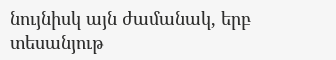նույնիսկ այն ժամանակ, երբ տեսանյութ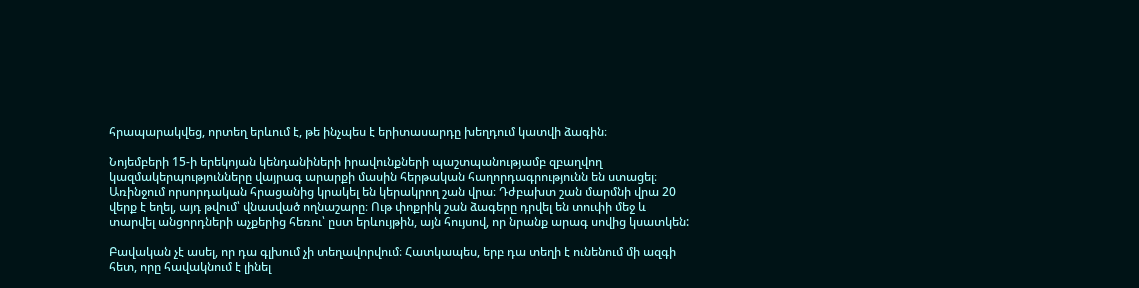հրապարակվեց, որտեղ երևում է, թե ինչպես է երիտասարդը խեղդում կատվի ձագին։

Նոյեմբերի 15-ի երեկոյան կենդանիների իրավունքների պաշտպանությամբ զբաղվող կազմակերպությունները վայրագ արարքի մասին հերթական հաղորդագրությունն են ստացել։ Առինջում որսորդական հրացանից կրակել են կերակրող շան վրա։ Դժբախտ շան մարմնի վրա 20 վերք է եղել, այդ թվում՝ վնասված ողնաշարը։ Ութ փոքրիկ շան ձագերը դրվել են տուփի մեջ և տարվել անցորդների աչքերից հեռու՝ ըստ երևույթին, այն հույսով, որ նրանք արագ սովից կսատկեն:

Բավական չէ ասել, որ դա գլխում չի տեղավորվում։ Հատկապես, երբ դա տեղի է ունենում մի ազգի հետ, որը հավակնում է լինել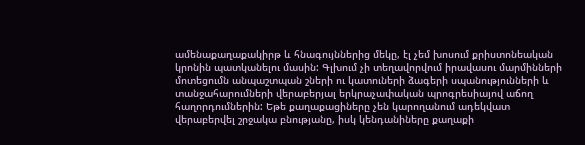ամենաքաղաքակիրթ և հնագույններից մեկը, էլ չեմ խոսում քրիստոնեական կրոնին պատկանելու մասին: Գլխում չի տեղավորվում իրավասու մարմինների մոտեցումն անպաշտպան շների ու կատուների ձագերի սպանությունների և տանջահարումների վերաբերյալ երկրաչափական պրոգրեսիայով աճող հաղորդումներին: Եթե քաղաքացիները չեն կարողանում ադեկվատ վերաբերվել շրջակա բնությանը, իսկ կենդանիները քաղաքի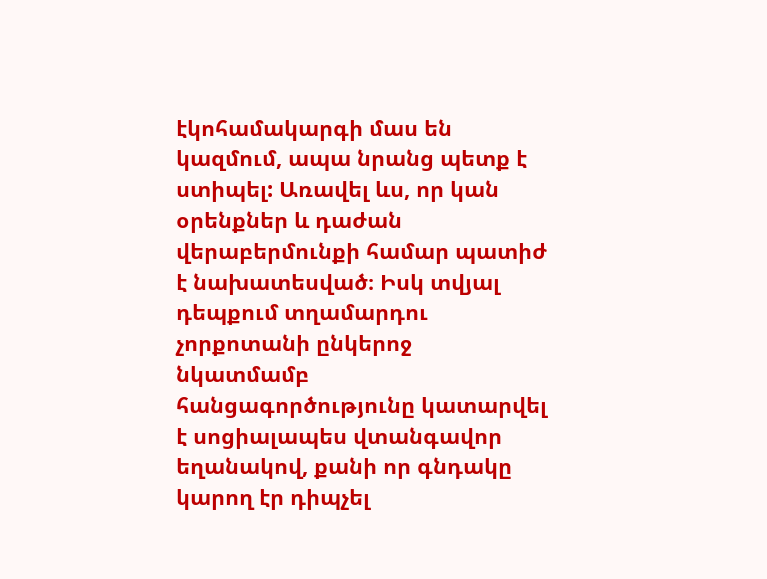էկոհամակարգի մաս են կազմում, ապա նրանց պետք է ստիպել: Առավել ևս, որ կան օրենքներ և դաժան վերաբերմունքի համար պատիժ է նախատեսված։ Իսկ տվյալ դեպքում տղամարդու չորքոտանի ընկերոջ նկատմամբ հանցագործությունը կատարվել է սոցիալապես վտանգավոր եղանակով, քանի որ գնդակը կարող էր դիպչել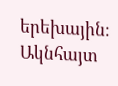երեխային։ Ակնհայտ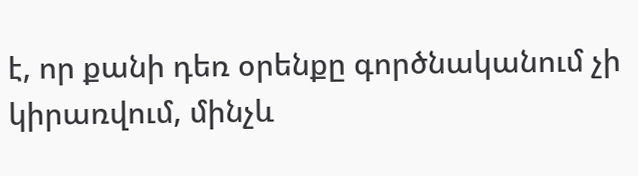է, որ քանի դեռ օրենքը գործնականում չի կիրառվում, մինչև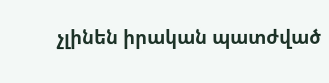չլինեն իրական պատժված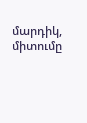մարդիկ, միտումը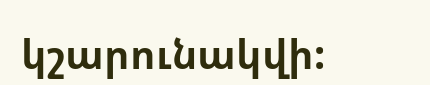կշարունակվի: